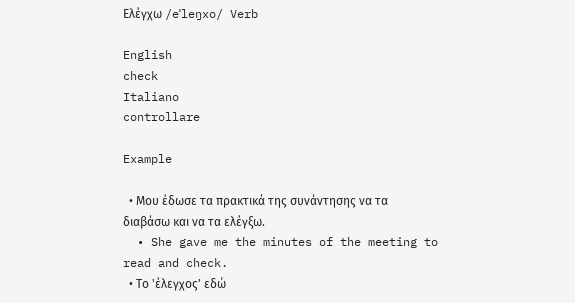Ελέγχω /eˈleŋxo/ Verb

English
check
Italiano
controllare

Example

  • Μου έδωσε τα πρακτικά της συνάντησης να τα διαβάσω και να τα ελέγξω.
  • She gave me the minutes of the meeting to read and check.
  • Το 'έλεγχος' εδώ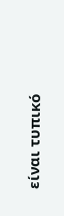είναι τυπικό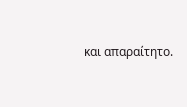και απαραίτητο.